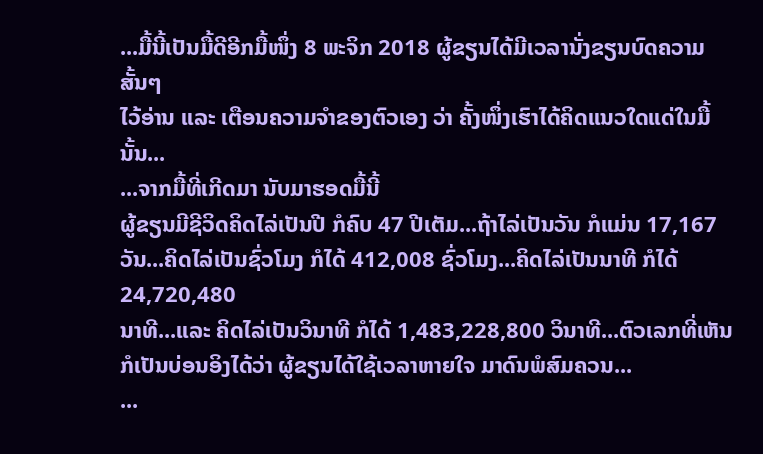...ມື້ນີ້ເປັນມື້ດີອີກມື້ໜຶ່ງ 8 ພະຈິກ 2018 ຜູ້ຂຽນໄດ້ມີເວລານັ່ງຂຽນບົດຄວາມສັ້ນໆ
ໄວ້ອ່ານ ແລະ ເຕືອນຄວາມຈຳຂອງຕົວເອງ ວ່າ ຄັ້ງໜຶ່ງເຮົາໄດ້ຄິດແນວໃດແດ່ໃນມື້ນັ້ນ...
...ຈາກມື້ທີ່ເກີດມາ ນັບມາຮອດມື້ນີ້
ຜູ້ຂຽນມີຊີວິດຄິດໄລ່ເປັນປີ ກໍຄົບ 47 ປີເຕັມ...ຖ້າໄລ່ເປັນວັນ ກໍແມ່ນ 17,167
ວັນ...ຄິດໄລ່ເປັນຊົ່ວໂມງ ກໍໄດ້ 412,008 ຊົ່ວໂມງ...ຄິດໄລ່ເປັນນາທີ ກໍໄດ້ 24,720,480
ນາທີ...ແລະ ຄິດໄລ່ເປັນວິນາທີ ກໍໄດ້ 1,483,228,800 ວິນາທີ...ຕົວເລກທີ່ເຫັນ
ກໍເປັນບ່ອນອິງໄດ້ວ່າ ຜູ້ຂຽນໄດ້ໃຊ້ເວລາຫາຍໃຈ ມາດົນພໍສົມຄວນ...
...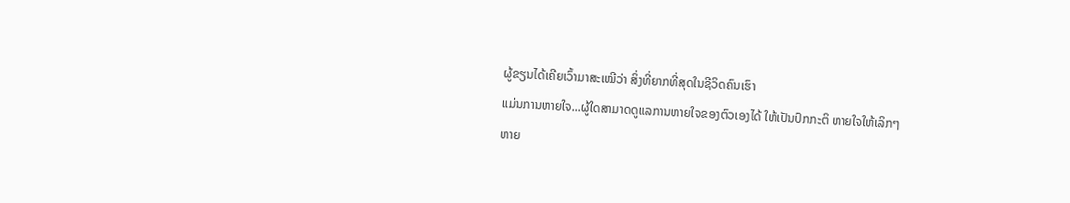ຜູ້ຂຽນໄດ້ເຄີຍເວົ້າມາສະເໝີວ່າ ສິ່ງທີ່ຍາກທີ່ສຸດໃນຊີວິດຄົນເຮົາ
ແມ່ນການຫາຍໃຈ...ຜູ້ໃດສາມາດດູແລການຫາຍໃຈຂອງຕົວເອງໄດ້ ໃຫ້ເປັນປົກກະຕິ ຫາຍໃຈໃຫ້ເລິກໆ
ຫາຍ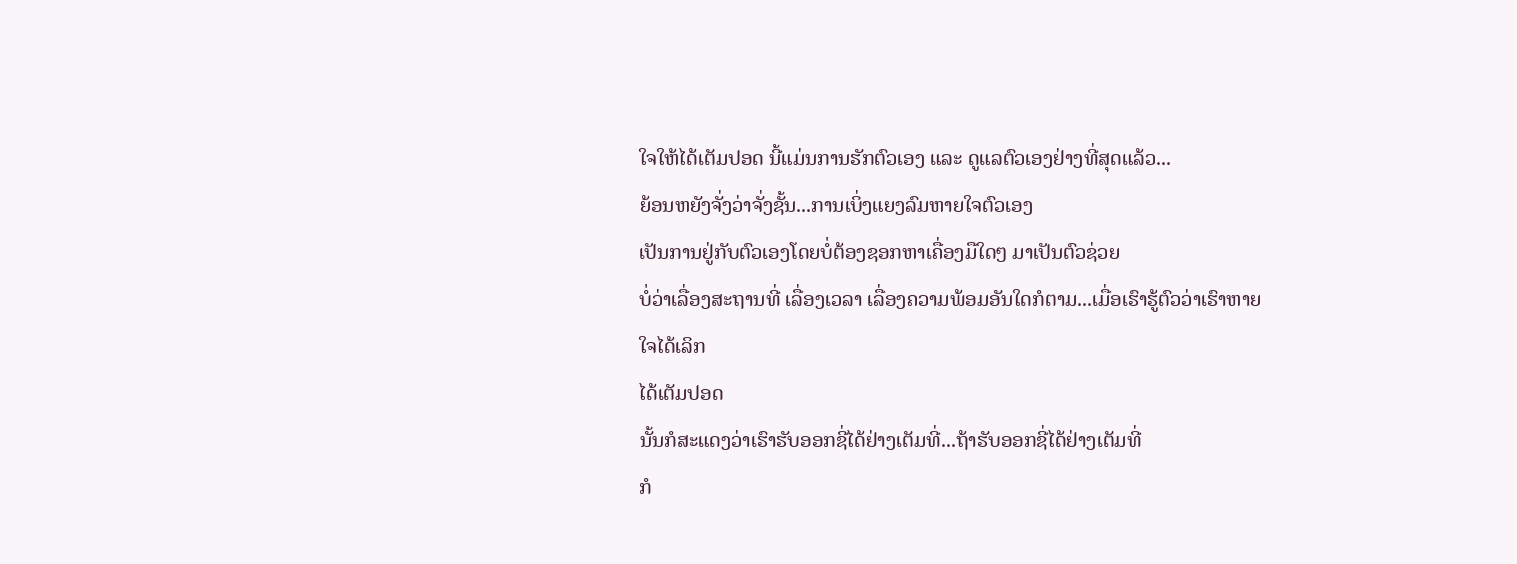ໃຈໃຫ້ໄດ້ເຕັມປອດ ນີ້ແມ່ນການຮັກຕົວເອງ ແລະ ດູແລຕົວເອງຢ່າງທີ່ສຸດແລ້ວ...
ຍ້ອນຫຍັງຈັ່ງວ່າຈັ່ງຊັ້ນ...ການເບິ່ງແຍງລົມຫາຍໃຈຕົວເອງ
ເປັນການຢູ່ກັບຕົວເອງໂດຍບໍ່ຕ້ອງຊອກຫາເຄື່ອງມືໃດໆ ມາເປັນຕົວຊ່ວຍ
ບໍ່ວ່າເລື່ອງສະຖານທີ່ ເລື່ອງເວລາ ເລື່ອງຄວາມພ້ອມອັນໃດກໍຕາມ...ເມື່ອເຮົາຮູ້ຕົວວ່າເຮົາຫາຍໃຈໄດ້ເລິກ
ໄດ້ເຕັມປອດ
ນັ້ນກໍສະແດງວ່າເຮົາຮັບອອກຊີ່ໄດ້ຢ່າງເຕັມທີ່...ຖ້າຮັບອອກຊີ່ໄດ້ຢ່າງເຕັມທີ່
ກໍ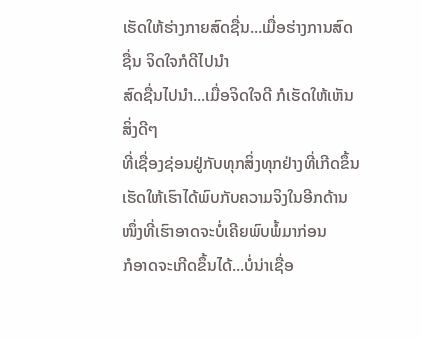ເຮັດໃຫ້ຮ່າງກາຍສົດຊື່ນ...ເມື່ອຮ່າງການສົດຊື່ນ ຈິດໃຈກໍດີໄປນຳ
ສົດຊື່ນໄປນຳ...ເມື່ອຈິດໃຈດີ ກໍເຮັດໃຫ້ເຫັນສິ່ງດີໆ
ທີ່ເຊື່ອງຊ່ອນຢູ່ກັບທຸກສິ່ງທຸກຢ່າງທີ່ເກີດຂຶ້ນ ເຮັດໃຫ້ເຮົາໄດ້ພົບກັບຄວາມຈິງໃນອີກດ້ານໜຶ່ງທີ່ເຮົາອາດຈະບໍ່ເຄີຍພົບພໍ້ມາກ່ອນ
ກໍອາດຈະເກີດຂຶ້ນໄດ້...ບໍ່ນ່າເຊື່ອ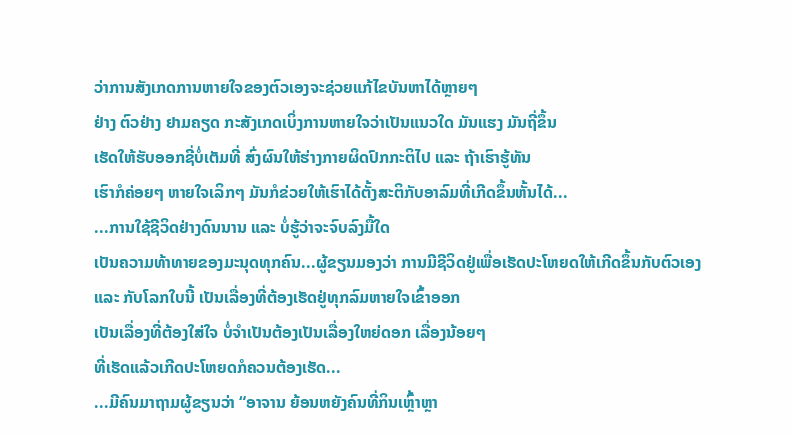ວ່າການສັງເກດການຫາຍໃຈຂອງຕົວເອງຈະຊ່ວຍແກ້ໄຂບັນຫາໄດ້ຫຼາຍໆ
ຢ່າງ ຕົວຢ່າງ ຢາມຄຽດ ກະສັງເກດເບິ່ງການຫາຍໃຈວ່າເປັນແນວໃດ ມັນແຮງ ມັນຖີ່ຂຶ້ນ
ເຮັດໃຫ້ຮັບອອກຊີ່ບໍ່ເຕັມທີ່ ສົ່ງຜົນໃຫ້ຮ່າງກາຍຜິດປົກກະຕິໄປ ແລະ ຖ້າເຮົາຮູ້ທັນ
ເຮົາກໍຄ່ອຍໆ ຫາຍໃຈເລິກໆ ມັນກໍຂ່ວຍໃຫ້ເຮົາໄດ້ຕັ້ງສະຕິກັບອາລົມທີ່ເກີດຂຶ້ນຫັ້ນໄດ້...
...ການໃຊ້ຊີວິດຢ່າງດົນນານ ແລະ ບໍ່ຮູ້ວ່າຈະຈົບລົງມື້ໃດ
ເປັນຄວາມທ້າທາຍຂອງມະນຸດທຸກຄົນ...ຜູ້ຂຽນມອງວ່າ ການມີຊີວິດຢູ່ເພື່ອເຮັດປະໂຫຍດໃຫ້ເກີດຂຶ້ນກັບຕົວເອງ
ແລະ ກັບໂລກໃບນີ້ ເປັນເລື່ອງທີ່ຕ້ອງເຮັດຢູ່ທຸກລົມຫາຍໃຈເຂົ້າອອກ
ເປັນເລື່ອງທີ່ຕ້ອງໃສ່ໃຈ ບໍ່ຈຳເປັນຕ້ອງເປັນເລື່ອງໃຫຍ່ດອກ ເລື່ອງນ້ອຍໆ
ທີ່ເຮັດແລ້ວເກີດປະໂຫຍດກໍຄວນຕ້ອງເຮັດ...
...ມີຄົນມາຖາມຜູ້ຂຽນວ່າ “ອາຈານ ຍ້ອນຫຍັງຄົນທີ່ກິນເຫຼົ້າຫຼາ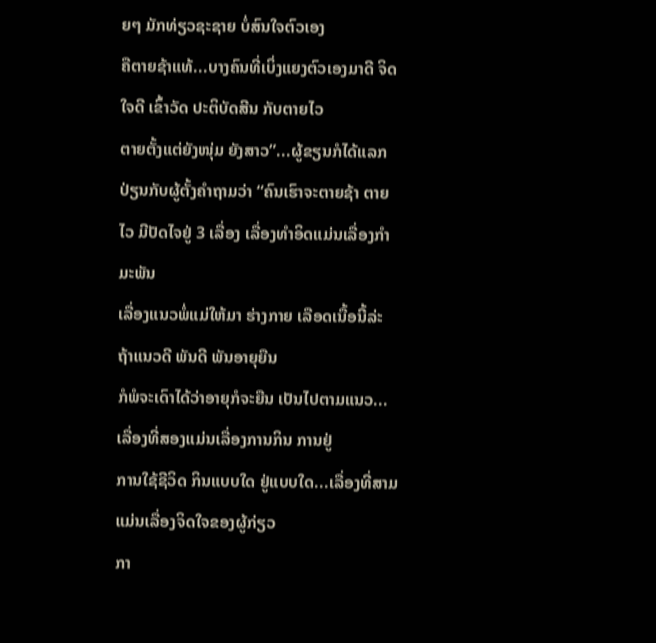ຍໆ ມັກທ່ຽວຊະຊາຍ ບໍ່ສົນໃຈຕົວເອງ
ຄືຕາຍຊ້າແທ້...ບາງຄົນທີ່ເບິ່ງແຍງຕົວເອງມາດີ ຈິດໃຈດີ ເຂົ້າວັດ ປະຕິບັດສີນ ກັບຕາຍໄວ
ຕາຍຕັ້ງແຕ່ຍັງໜຸ່ມ ຍັງສາວ”...ຜູ້ຂຽນກໍໄດ້ແລກປ່ຽນກັບຜູ້ຕັ້ງຄຳຖາມວ່າ “ຄົນເຮົາຈະຕາຍຊ້າ ຕາຍໄວ ມີປັດໄຈຢູ່ 3 ເລື່ອງ ເລື່ອງທຳອິດແມ່ນເລື່ອງກຳມະພັນ
ເລື່ອງແນວພໍ່ແມ່ໃຫ້ມາ ຮ່າງກາຍ ເລືອດເນື້ອນີ້ລ່ະ ຖ້າແນວດີ ພັນດີ ພັນອາຍຸຍືນ
ກໍພໍຈະເດົາໄດ້ວ່າອາຍຸກໍຈະຍືນ ເປັນໄປຕາມແນວ...ເລື່ອງທີ່ສອງແມ່ນເລື່ອງການກິນ ການຢູ່
ການໃຊ້ຊີວິດ ກິນແບບໃດ ຢູ່ແບບໃດ...ເລື່ອງທີ່ສາມ ແມ່ນເລື່ອງຈິດໃຈຂອງຜູ້ກ່ຽວ
ກາ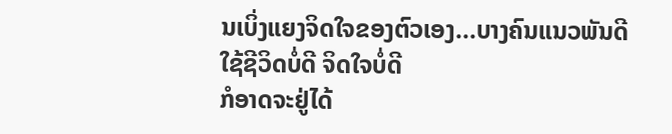ນເບິ່ງແຍງຈິດໃຈຂອງຕົວເອງ...ບາງຄົນແນວພັນດີ ໃຊ້ຊີວິດບໍ່ດີ ຈິດໃຈບໍ່ດີ
ກໍອາດຈະຢູ່ໄດ້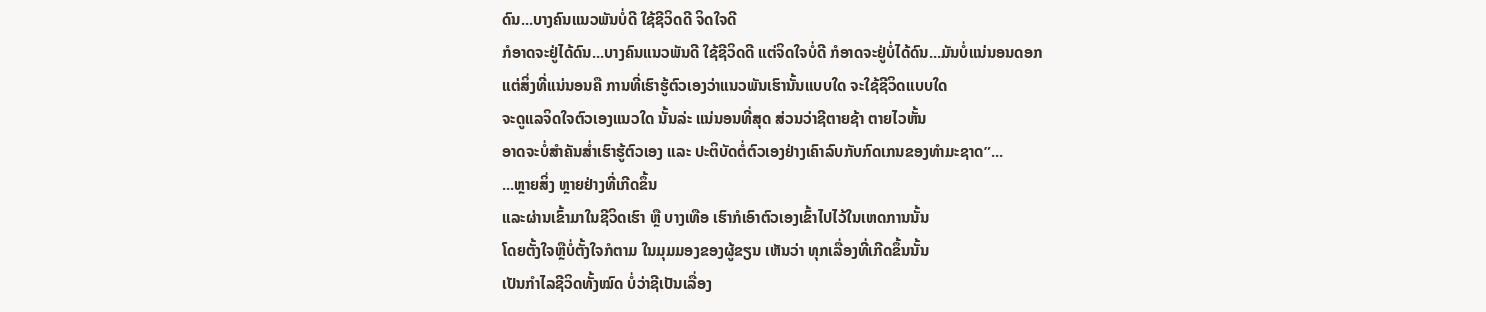ດົນ...ບາງຄົນແນວພັນບໍ່ດີ ໃຊ້ຊີວິດດີ ຈິດໃຈດີ
ກໍອາດຈະຢູ່ໄດ້ດົນ...ບາງຄົນແນວພັນດີ ໃຊ້ຊີວິດດີ ແຕ່ຈິດໃຈບໍ່ດີ ກໍອາດຈະຢູ່ບໍ່ໄດ້ດົນ...ມັນບໍ່ແນ່ນອນດອກ
ແຕ່ສິ່ງທີ່ແນ່ນອນຄື ການທີ່ເຮົາຮູ້ຕົວເອງວ່າແນວພັນເຮົານັ້ນແບບໃດ ຈະໃຊ້ຊີວິດແບບໃດ
ຈະດູແລຈິດໃຈຕົວເອງແນວໃດ ນັ້ນລ່ະ ແນ່ນອນທີ່ສຸດ ສ່ວນວ່າຊີຕາຍຊ້າ ຕາຍໄວຫັ້ນ
ອາດຈະບໍ່ສຳຄັນສ່ຳເຮົາຮູ້ຕົວເອງ ແລະ ປະຕິບັດຕໍ່ຕົວເອງຢ່າງເຄົາລົບກັບກົດເກນຂອງທຳມະຊາດ”...
...ຫຼາຍສິ່ງ ຫຼາຍຢ່າງທີ່ເກີດຂຶ້ນ
ແລະຜ່ານເຂົ້າມາໃນຊີວິດເຮົາ ຫຼື ບາງເທືອ ເຮົາກໍເອົາຕົວເອງເຂົ້າໄປໄວ້ໃນເຫດການນັ້ນ
ໂດຍຕັ້ງໃຈຫຼືບໍ່ຕັ້ງໃຈກໍຕາມ ໃນມຸມມອງຂອງຜູ້ຂຽນ ເຫັນວ່າ ທຸກເລື່ອງທີ່ເກີດຂຶ້ນນັ້ນ
ເປັນກຳໄລຊີວິດທັ້ງໝົດ ບໍ່ວ່າຊີເປັນເລື່ອງ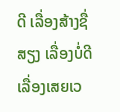ດີ ເລື່ອງສ້າງຊື່ສຽງ ເລື່ອງບໍ່ດີ
ເລື່ອງເສຍເວ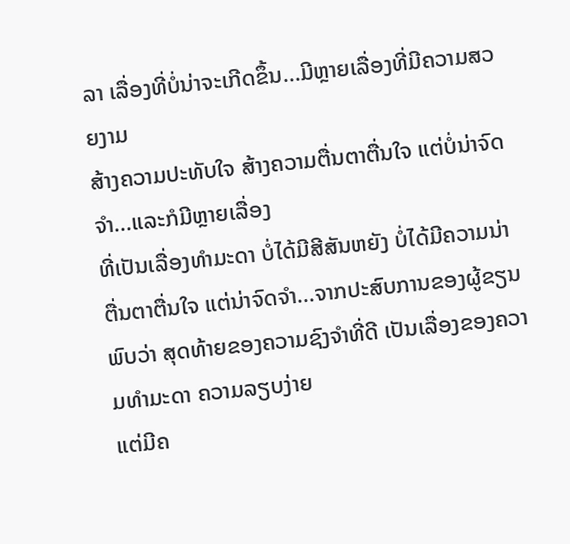ລາ ເລື່ອງທີ່ບໍ່ນ່າຈະເກີດຂຶ້ນ...ມີຫຼາຍເລື່ອງທີ່ມີຄວາມສວຍງາມ
ສ້າງຄວາມປະທັບໃຈ ສ້າງຄວາມຕື່ນຕາຕື່ນໃຈ ແຕ່ບໍ່ນ່າຈົດຈຳ...ແລະກໍມີຫຼາຍເລື່ອງ
ທີ່ເປັນເລື່ອງທຳມະດາ ບໍ່ໄດ້ມີສີສັນຫຍັງ ບໍ່ໄດ້ມີຄວາມນ່າຕື່ນຕາຕື່ນໃຈ ແຕ່ນ່າຈົດຈຳ...ຈາກປະສົບການຂອງຜູ້ຂຽນ
ພົບວ່າ ສຸດທ້າຍຂອງຄວາມຊົງຈຳທີ່ດີ ເປັນເລື່ອງຂອງຄວາມທຳມະດາ ຄວາມລຽບງ່າຍ
ແຕ່ມີຄ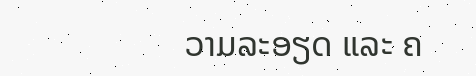ວາມລະອຽດ ແລະ ຄ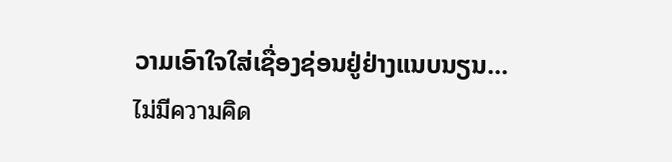ວາມເອົາໃຈໃສ່ເຊື່ອງຊ່ອນຢູ່ຢ່າງແນບນຽນ...
ไม่มีความคิด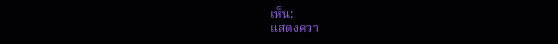เห็น:
แสดงควา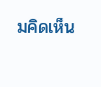มคิดเห็น